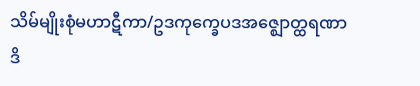သိမ်မျိုးစုံမဟာဋီကာ/ဥဒကုက္ခေပဒအဇ္ဈောတ္ထရဏာဒိ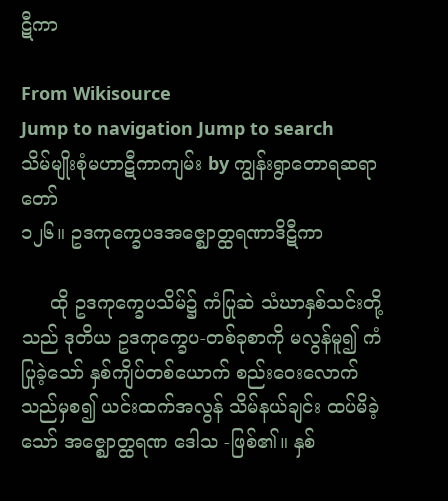ဋီကာ

From Wikisource
Jump to navigation Jump to search
သိမ်မျိုးစုံမဟာဋီကာကျမ်း by ကျွန်းရွာတောရဆရာတော်
၁၂၆။ ဥဒကုက္ခေပဒအဇ္ဈောတ္ထရဏာဒိဋီကာ

     ထို ဥဒကုက္ခေပသိမ်၌ ကံပြုဆဲ သံဃာနှစ်သင်းတို့သည် ဒုတိယ ဥဒကုက္ခေပ-တစ်ခုစာကို မလွန်မူ၍ ကံပြုခဲ့သော် နှစ်ကျိပ်တစ်ယောက် စည်းဝေးလောက်သည်မှစ၍ ယင်းထက်အလွန် သိမ်နယ်ချင်း ထပ်မိခဲ့သော် အဇ္ဈောတ္ထရဏ ဒေါသ -ဖြစ်၏။ နှစ်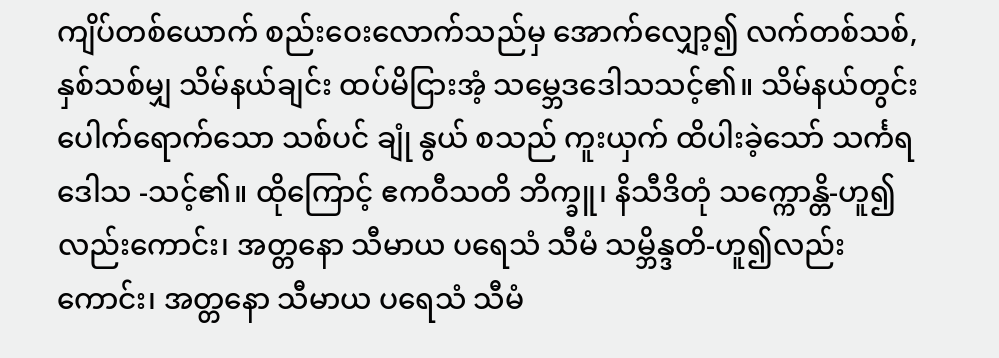ကျိပ်တစ်ယောက် စည်းဝေးလောက်သည်မှ အောက်လျှော့၍ လက်တစ်သစ်,နှစ်သစ်မျှ သိမ်နယ်ချင်း ထပ်မိငြားအံ့ သမ္ဘေဒဒေါသသင့်၏။ သိမ်နယ်တွင်း ပေါက်ရောက်သော သစ်ပင် ချုံ နွယ် စသည် ကူးယှက် ထိပါးခဲ့သော် သင်္ကရဒေါသ -သင့်၏။ ထိုကြောင့် ဧကဝီသတိ ဘိက္ခူ၊ နိသီဒိတုံ သက္ကောန္တိ-ဟူ၍လည်းကောင်း၊ အတ္တနော သီမာယ ပရေသံ သီမံ သမ္ဘိန္ဒတိ-ဟူ၍လည်းကောင်း၊ အတ္တနော သီမာယ ပရေသံ သီမံ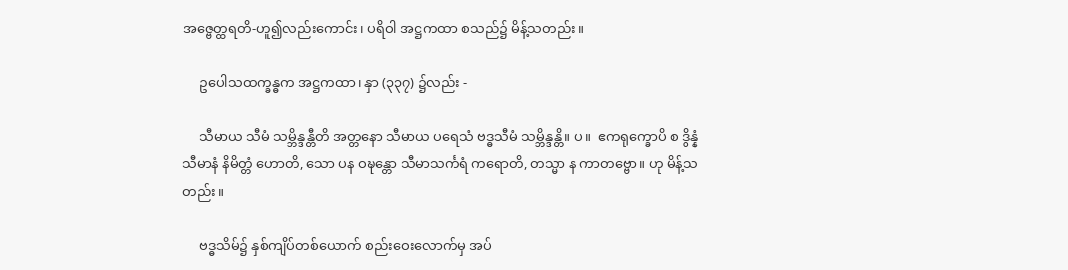အဇ္ဗေတ္ထရတိ-ဟူ၍လည်းကောင်း၊ ပရိဝါ အဋ္ဌကထာ စသည်၌ မိန့်သတည်း။

     ဥပေါသထက္ခန္ဓက အဋ္ဌကထာ၊ နှာ (၃၃၇) ၌လည်း -

     သီမာယ သီမံ သမ္ဘိန္ဒန္တီတိ အတ္တနော သီမာယ ပရေသံ ဗဒ္ဓသီမံ သမ္ဘိန္ဒန္တိ။ ပ။  ဧကရုက္ခောပိ စ ဒွိန္နံ သီမာနံ နိမိတ္တံ ဟောတိ, သော ပန ဝဍ္ဎန္တော သီမာသင်္ကရံ ကရောတိ, တသ္မာ န ကာတဗ္ဗော။ ဟု မိန့်သတည်း။

     ဗဒ္ဓသိမ်၌ နှစ်ကျိပ်တစ်ယောက် စည်းဝေးလောက်မှ အပ်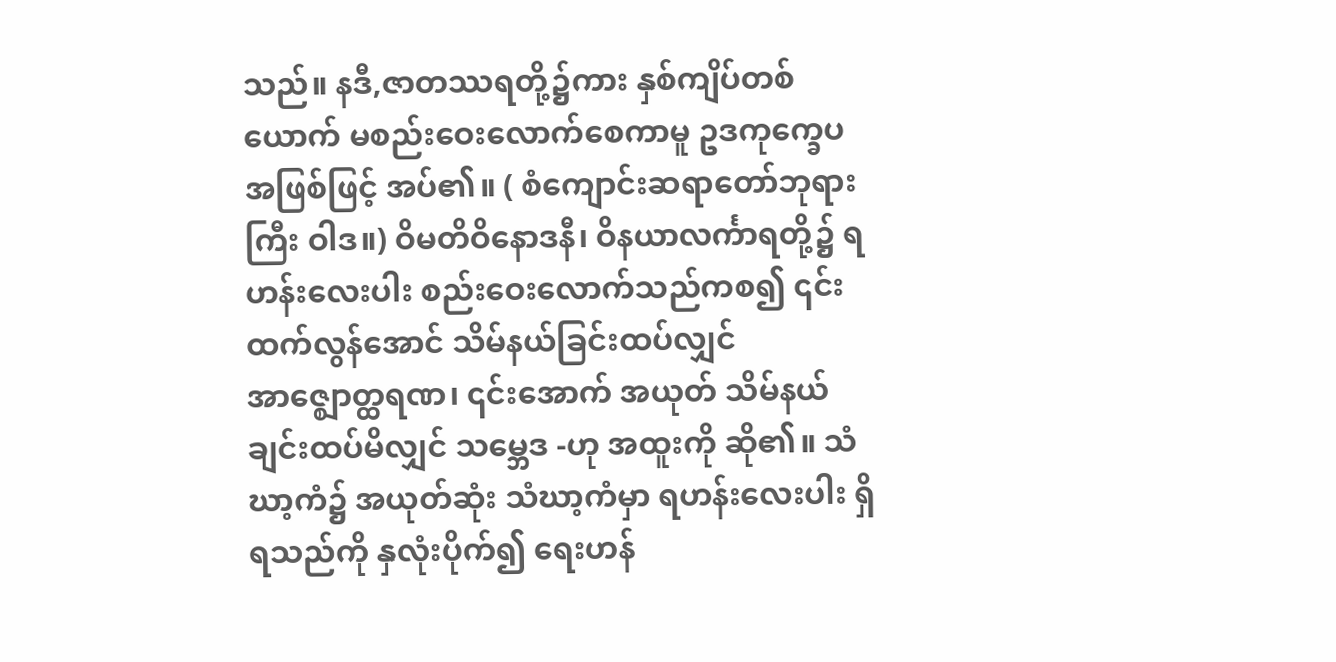သည်။ နဒီ,ဇာတဿရတို့၌ကား နှစ်ကျိပ်တစ်ယောက် မစည်းဝေးလောက်စေကာမူ ဥဒကုက္ခေပ အဖြစ်ဖြင့် အပ်၏။ ( စံကျောင်းဆရာတော်ဘုရားကြီး ဝါဒ။) ဝိမတိဝိနောဒနီ၊ ဝိနယာလင်္ကာရတို့၌ ရဟန်းလေးပါး စည်းဝေးလောက်သည်ကစ၍ ၎င်းထက်လွန်အောင် သိမ်နယ်ခြင်းထပ်လျှင် အာဇ္ဈောတ္ထရဏ၊ ၎င်းအောက် အယုတ် သိမ်နယ်ချင်းထပ်မိလျှင် သမ္ဘေဒ -ဟု အထူးကို ဆို၏။ သံဃာ့ကံ၌ အယုတ်ဆုံး သံဃာ့ကံမှာ ရဟန်းလေးပါး ရှိရသည်ကို နှလုံးပိုက်၍ ရေးဟန်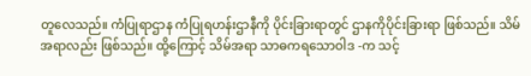တူလေသည်။ ကံပြုရာဌာန ကံပြုရဟန်းဌာနီကို ပိုင်းခြားရာတွင် ဌာနကိုပိုင်းခြားရာ ဖြစ်သည်။ သိမ်အရာလည်း ဖြစ်သည်။ ထို့ကြောင့် သိမ်အရာ သာဓကရသောဝါဒ -က သင့်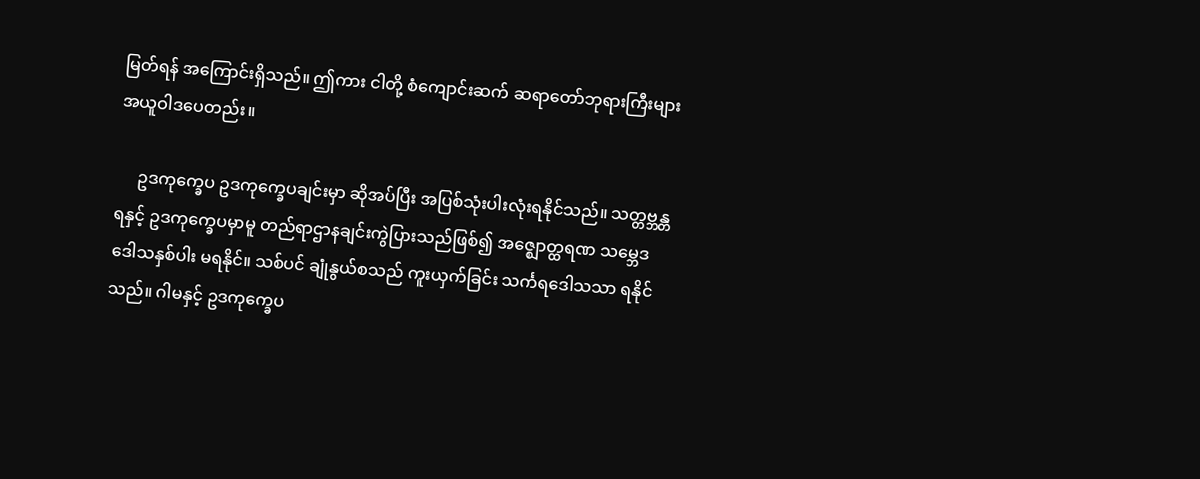မြတ်ရန် အကြောင်းရှိသည်။ ဤကား ငါတို့ စံကျောင်းဆက် ဆရာတော်ဘုရားကြီးများ အယူဝါဒပေတည်း။

     ဥဒကုက္ခေပ ဥဒကုက္ခေပချင်းမှာ ဆိုအပ်ပြီး အပြစ်သုံးပါးလုံးရနိုင်သည်။ သတ္တဗ္ဘန္တရနှင့် ဥဒကုက္ခေပမှာမူ တည်ရာဌာနချင်းကွဲပြားသည်ဖြစ်၍ အဇ္ဈောတ္ထရဏ သမ္ဘေဒ ဒေါသနှစ်ပါး မရနိုင်။ သစ်ပင် ချုံနွယ်စသည် ကူးယှက်ခြင်း သင်္ကရဒေါသသာ ရနိုင်သည်။ ဂါမနှင့် ဥဒကုက္ခေပ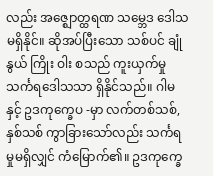လည်း အဇ္ဈောတ္ထရဏ သမ္ဘေဒ ဒေါသမရှိနိုင်။ ဆိုအပ်ပြီးသော သစ်ပင် ချုံ နွယ် ကြိုး ဝါး စသည် ကူးယှက်မှု သင်္ကရဒေါသသာ ရှိနိုင်သည်။ ဂါမနှင့် ဥဒကုက္ခေပ -မှာ လက်တစ်သစ်,နှစ်သစ် ကွာခြားသော်လည်း သင်္ကရမှုမရှိလျှင် ကံမြောက်၏။ ဥဒကုက္ခေ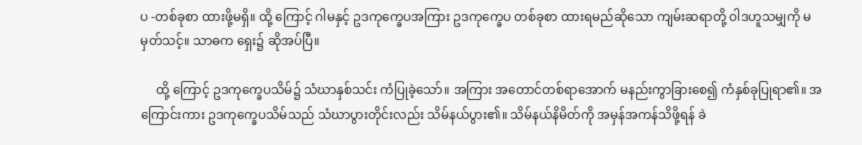ပ -တစ်ခုစာ ထားဖို့မရှိ။ ထို့ ကြောင့် ဂါမနှင့် ဥဒကုက္ခေပအကြား ဥဒကုက္ခေပ တစ်ခုစာ ထားရမည်ဆိုသော ကျမ်းဆရာတို့ ဝါဒဟူသမျှကို မမှတ်သင့်။ သာဓက ရှေး၌ ဆိုအပ်ပြီ။

     ထို့ ကြောင့် ဥဒကုက္ခေပသိမ်၌ သံဃာနှစ်သင်း ကံပြုခဲ့သော်။ အကြား အတောင်တစ်ရာအောက် မနည်းကွာခြားစေ၍ ကံနှစ်ခုပြုရာ၏။ အကြောင်းကား ဥဒကုက္ခေပသိမ်သည် သံဃာပွားတိုင်းလည်း သိမ်နယ်ပွား၏။ သိမ်နယ်နိမိတ်ကို အမှန်အကန်သိဖို့ရန် ခဲ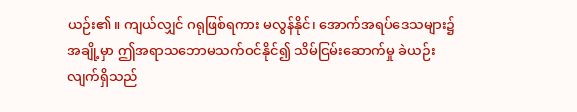ယဉ်း၏။ ကျယ်လျှင် ဂရုဖြစ်ရကား မလွန်နိုင်၊ အောက်အရပ်ဒေသများ၌ အချို့မှာ ဤအရာသဘောမသက်ဝင်နိုင်၍ သိမ်ငြမ်းဆောက်မှု ခဲယဉ်းလျက်ရှိသည်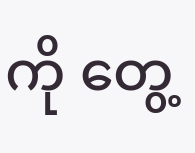ကို တွေ့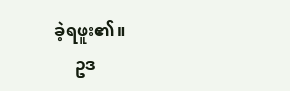ခဲ့ရဖူး၏။
     ဥဒ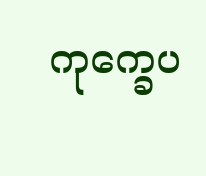ကုက္ခေပ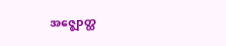အဇ္ဈောတ္ထ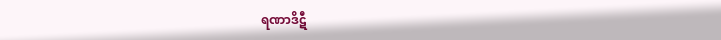ရဏာဒိဋီ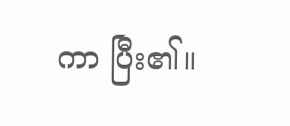ကာ ပြီး၏။